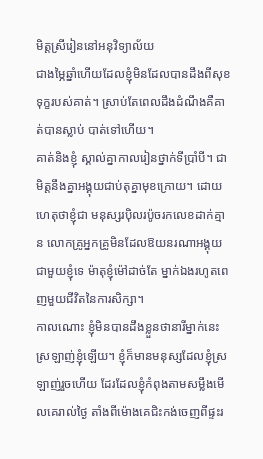មិត្តស្រីរៀននៅអនុវិទ្យាល័យ
ជាងម្ភៃឆ្នាំហើយដែលខ្ញុំមិនដែលបានដឹងពីសុខទុក្ខរបស់គាត់។ ស្រាប់តែពេលដឹងដំណឹងគឺគាត់បានស្លាប់ បាត់ទៅហើយ។
គាត់និងខ្ញុំ ស្គាល់គ្នាកាលរៀនថ្នាក់ទីប្រាំបី។ ជាមិត្តនឹងគ្នាអង្គុយជាប់តុគ្នាមុខក្រោយ។ ដោយហេតុថាខ្ញុំជា មនុស្សរប៉ិលរប៉ូចរកលេខដាក់គ្មាន លោកគ្រូអ្នកគ្រូមិនដែលឱយនរណាអង្គុយជាមួយខ្ញុំទេ ម៉ាតុខ្ញុំម៉ៅដាច់តែ ម្នាក់ឯងរហូតពេញមួយជីវិតនៃការសិក្សា។
កាលណោះ ខ្ញុំមិនបានដឹងខ្លួនថានារីម្នាក់នេះស្រឡាញ់ខ្ញុំឡើយ។ ខ្ញុំក៏មានមនុស្សដែលខ្ញុំស្រឡាញ់រួចហើយ ដែរដែលខ្ញុំកំពុងតាមសម្លឹងមើលគេរាល់ថ្ងៃ តាំងពីម៉ោងគេជិះកង់ចេញពីផ្ទះរ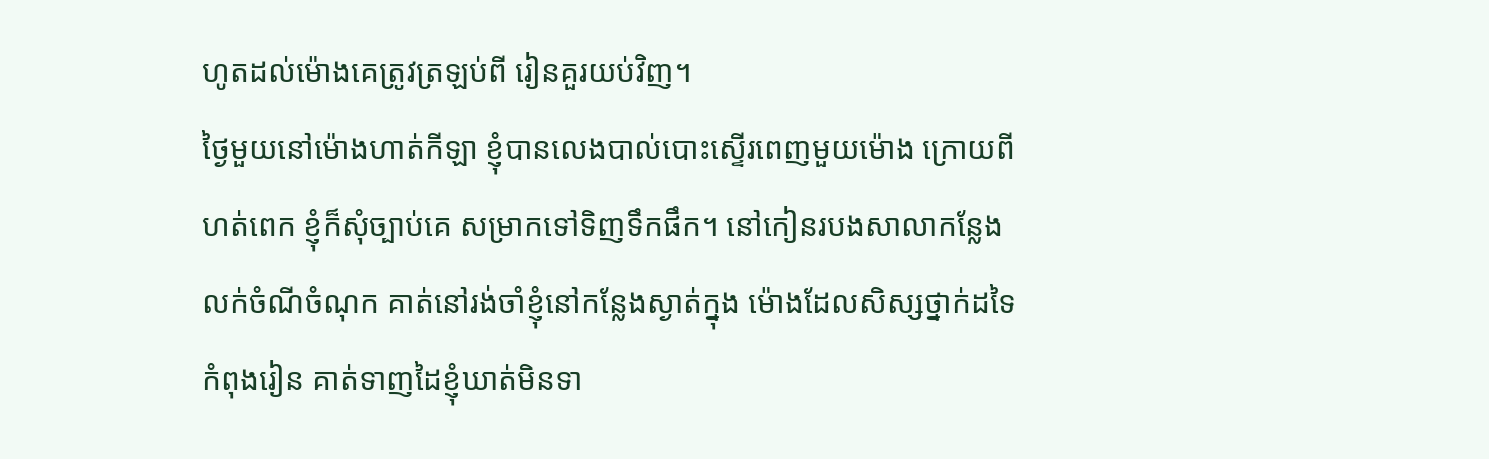ហូតដល់ម៉ោងគេត្រូវត្រឡប់ពី រៀនគួរយប់វិញ។
ថ្ងៃមួយនៅម៉ោងហាត់កីឡា ខ្ញុំបានលេងបាល់បោះស្ទើរពេញមួយម៉ោង ក្រោយពីហត់ពេក ខ្ញុំក៏សុំច្បាប់គេ សម្រាកទៅទិញទឹកផឹក។ នៅកៀនរបងសាលាកន្លែងលក់ចំណីចំណុក គាត់នៅរង់ចាំខ្ញុំនៅកន្លែងស្ងាត់ក្នុង ម៉ោងដែលសិស្សថ្នាក់ដទៃកំពុងរៀន គាត់ទាញដៃខ្ញុំឃាត់មិនទា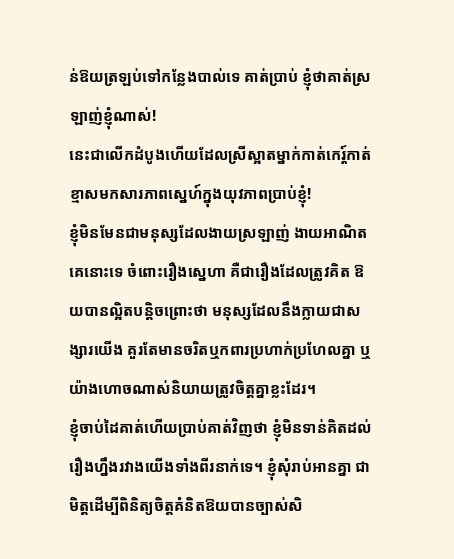ន់ឱយត្រឡប់ទៅកន្លែងបាល់ទេ គាត់ប្រាប់ ខ្ញុំថាគាត់ស្រឡាញ់ខ្ញុំណាស់!
នេះជាលើកដំបូងហើយដែលស្រីស្អាតម្នាក់កាត់កេរ្ត៍កាត់ខ្មាសមកសារភាពស្នេហ៍ក្នុងយុវភាពប្រាប់ខ្ញុំ!
ខ្ញុំមិនមែនជាមនុស្សដែលងាយស្រឡាញ់ ងាយអាណិតគេនោះទេ ចំពោះរឿងស្នេហា គឺជារឿងដែលត្រូវគិត ឱយបានល្អិតបន្តិចព្រោះថា មនុស្សដែលនឹងក្លាយជាសង្សារយើង គួរតែមានចរិតឬកពារប្រហាក់ប្រហែលគ្នា ឬយ៉ាងហោចណាស់និយាយត្រូវចិត្តគ្នាខ្លះដែរ។
ខ្ញុំចាប់ដៃគាត់ហើយប្រាប់គាត់វិញថា ខ្ញុំមិនទាន់គិតដល់រឿងហ្នឹងរវាងយើងទាំងពីរនាក់ទេ។ ខ្ញុំសុំរាប់អានគ្នា ជាមិត្តដើម្បីពិនិត្យចិត្តគំនិតឱយបានច្បាស់សិ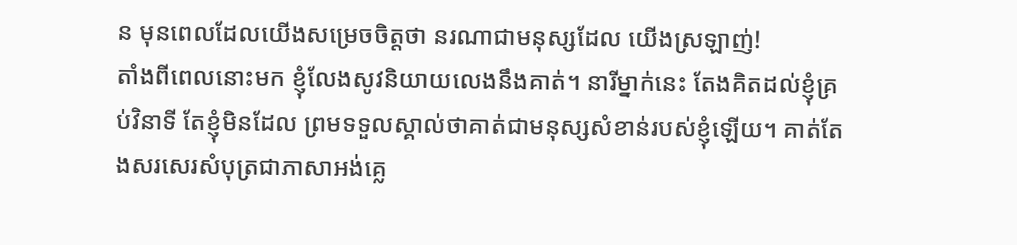ន មុនពេលដែលយើងសម្រេចចិត្តថា នរណាជាមនុស្សដែល យើងស្រឡាញ់!
តាំងពីពេលនោះមក ខ្ញុំលែងសូវនិយាយលេងនឹងគាត់។ នារីម្នាក់នេះ តែងគិតដល់ខ្ញុំគ្រប់វិនាទី តែខ្ញុំមិនដែល ព្រមទទួលស្គាល់ថាគាត់ជាមនុស្សសំខាន់របស់ខ្ញុំឡើយ។ គាត់តែងសរសេរសំបុត្រជាភាសាអង់គ្លេ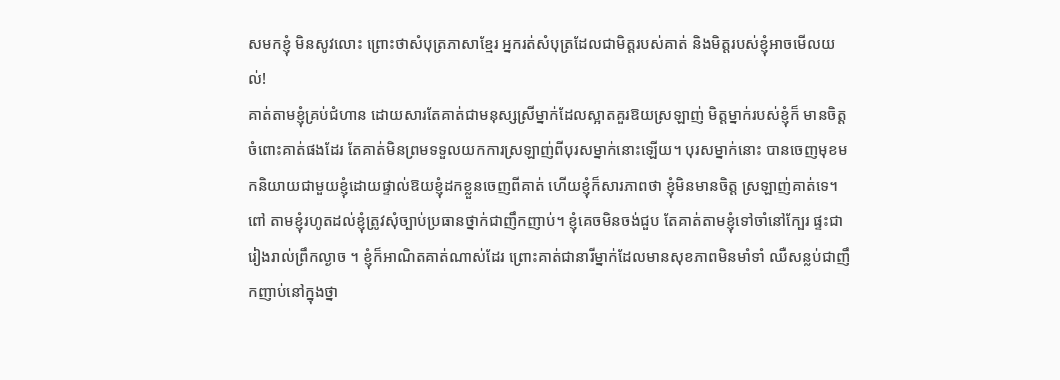សមកខ្ញុំ មិនសូវលោះ ព្រោះថាសំបុត្រភាសាខ្មែរ អ្នករត់សំបុត្រដែលជាមិត្តរបស់គាត់ និងមិត្តរបស់ខ្ញុំអាចមើលយល់!
គាត់តាមខ្ញុំគ្រប់ជំហាន ដោយសារតែគាត់ជាមនុស្សស្រីម្នាក់ដែលស្អាតគួរឱយស្រឡាញ់ មិត្តម្នាក់របស់ខ្ញុំក៏ មានចិត្តចំពោះគាត់ផងដែរ តែគាត់មិនព្រមទទួលយកការស្រឡាញ់ពីបុរសម្នាក់នោះឡើយ។ បុរសម្នាក់នោះ បានចេញមុខមកនិយាយជាមួយខ្ញុំដោយផ្ទាល់ឱយខ្ញុំដកខ្លួនចេញពីគាត់ ហើយខ្ញុំក៏សារភាពថា ខ្ញុំមិនមានចិត្ត ស្រឡាញ់គាត់ទេ។
ពៅ តាមខ្ញុំរហូតដល់ខ្ញុំត្រូវសុំច្បាប់ប្រធានថ្នាក់ជាញឹកញាប់។ ខ្ញុំគេចមិនចង់ជួប តែគាត់តាមខ្ញុំទៅចាំនៅក្បែរ ផ្ទះជារៀងរាល់ព្រឹកល្ងាច ។ ខ្ញុំក៏អាណិតគាត់ណាស់ដែរ ព្រោះគាត់ជានារីម្នាក់ដែលមានសុខភាពមិនមាំទាំ ឈឺសន្លប់ជាញឹកញាប់នៅក្នុងថ្នា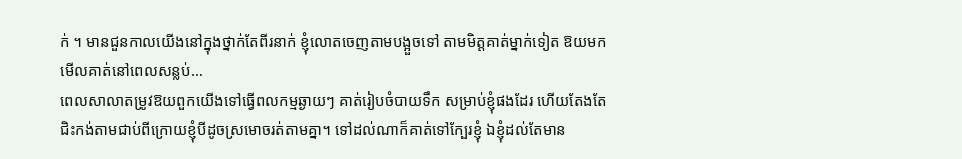ក់ ។ មានជួនកាលយើងនៅក្នុងថ្នាក់តែពីរនាក់ ខ្ញុំលោតចេញតាមបង្អួចទៅ តាមមិត្តគាត់ម្នាក់ទៀត ឱយមកមើលគាត់នៅពេលសន្លប់…
ពេលសាលាតម្រូវឱយពួកយើងទៅធ្វើពលកម្មឆ្ងាយៗ គាត់រៀបចំបាយទឹក សម្រាប់ខ្ញុំផងដែរ ហើយតែងតែ ជិះកង់តាមជាប់ពីក្រោយខ្ញុំបីដូចស្រមោចរត់តាមគ្នា។ ទៅដល់ណាក៏គាត់ទៅក្បែរខ្ញុំ ឯខ្ញុំដល់តែមាន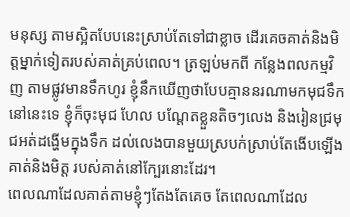មនុស្ស តាមស្អិតបែបនេះស្រាប់តែទៅជាខ្លាច ដើរគេចគាត់និងមិត្តម្នាក់ទៀតរបស់គាត់គ្រប់ពេល។ ត្រឡប់មកពី កន្លែងពលកម្មវិញ តាមផ្លូវមានទឹកហូរ ខ្ញុំនឹកឃើញថាបែបគ្មាននរណាមកមុជទឹកនៅនេះទេ ខ្ញុំក៏ចុះមុជ ហែល បណ្តែតខ្លួនតិចៗលេង និងរៀនជ្រមុជអត់ដង្ហើមក្នុងទឹក ដល់លេងបានមួយស្របក់ស្រាប់តែងើបឡើង គាត់និងមិត្ត របស់គាត់នៅក្បែរនោះដែរ។
ពេលណាដែលគាត់តាមខ្ញុំៗតែងតែគេច តែពេលណាដែល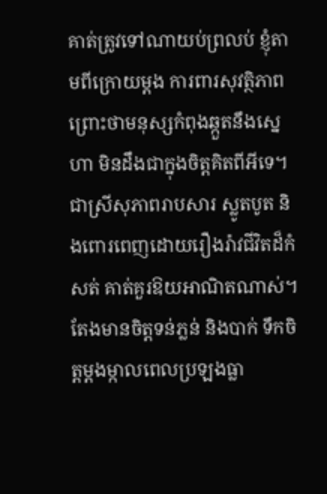គាត់ត្រូវទៅណាយប់ព្រលប់ ខ្ញុំតាមពីក្រោយម្តង ការពារសុវត្ថិភាពព្រោះថាមនុស្សកំពុងឆ្កួតនឹងស្នេហា មិនដឹងជាក្នុងចិត្តគិតពីអីទេ។ ជាស្រីសុភាពរាបសារ ស្លូតបូត និងពោរពេញដោយរឿងរ៉ាវជីវិតដ៏កំសត់ គាត់គួរឱយអាណិតណាស់។ តែងមានចិត្តទន់ភ្លន់ និងបាក់ ទឹកចិត្តម្តងម្កាលពេលប្រឡងធ្លា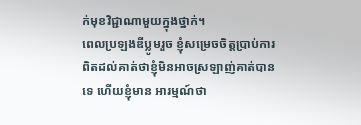ក់មុខវិជ្ជាណាមួយក្នុងថ្នាក់។
ពេលប្រឡងឌីប្លូមរួច ខ្ញុំសម្រេចចិត្តប្រាប់ការពិតដល់គាត់ថាខ្ញុំមិនអាចស្រឡាញ់គាត់បានទេ ហើយខ្ញុំមាន អារម្មណ៍ថា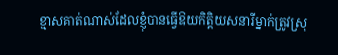ខ្មាសគាត់ណាស់ដែលខ្ញុំបានធ្វើឱយកិត្តិយសនារីម្នាក់ត្រូវស្រុ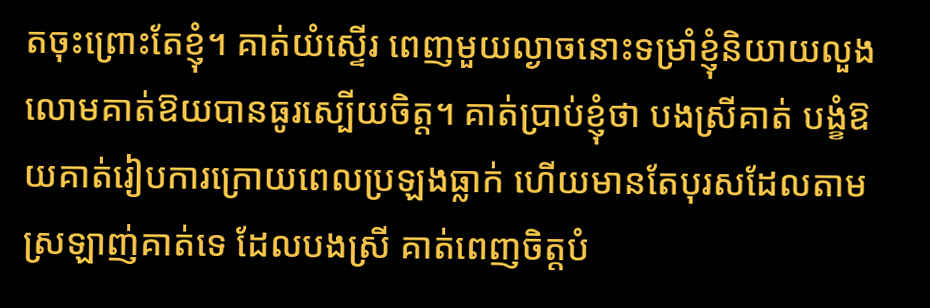តចុះព្រោះតែខ្ញុំ។ គាត់យំស្ទើរ ពេញមួយល្ងាចនោះទម្រាំខ្ញុំនិយាយលួងលោមគាត់ឱយបានធូរស្បើយចិត្ត។ គាត់ប្រាប់ខ្ញុំថា បងស្រីគាត់ បង្ខំឱយគាត់រៀបការក្រោយពេលប្រឡងធ្លាក់ ហើយមានតែបុរសដែលតាមស្រឡាញ់គាត់ទេ ដែលបងស្រី គាត់ពេញចិត្តបំ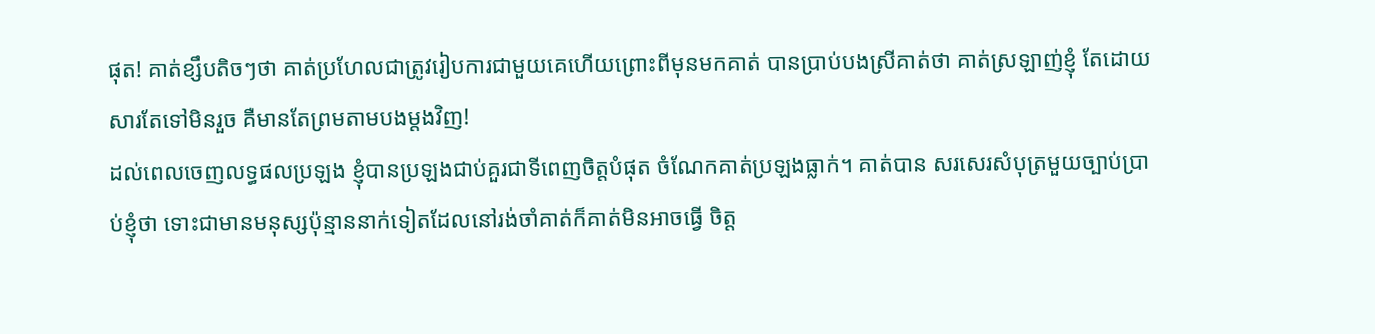ផុត! គាត់ខ្សឹបតិចៗថា គាត់ប្រហែលជាត្រូវរៀបការជាមួយគេហើយព្រោះពីមុនមកគាត់ បានប្រាប់បងស្រីគាត់ថា គាត់ស្រឡាញ់ខ្ញុំ តែដោយសារតែទៅមិនរួច គឺមានតែព្រមតាមបងម្តងវិញ!
ដល់ពេលចេញលទ្ធផលប្រឡង ខ្ញុំបានប្រឡងជាប់គួរជាទីពេញចិត្តបំផុត ចំណែកគាត់ប្រឡងធ្លាក់។ គាត់បាន សរសេរសំបុត្រមួយច្បាប់ប្រាប់ខ្ញុំថា ទោះជាមានមនុស្សប៉ុន្មាននាក់ទៀតដែលនៅរង់ចាំគាត់ក៏គាត់មិនអាចធ្វើ ចិត្ត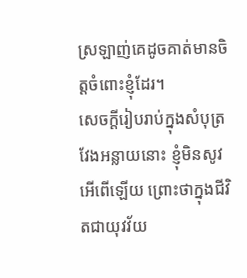ស្រឡាញ់គេដូចគាត់មានចិត្តចំពោះខ្ញុំដែរ។
សេចក្តីរៀបរាប់ក្នុងសំបុត្រវែងអន្លាយនោះ ខ្ញុំមិនសូវអើពើឡើយ ព្រោះថាក្នុងជីវិតជាយុវវ័យ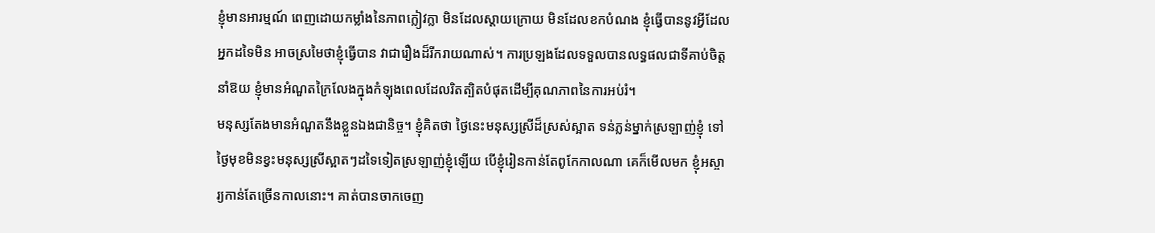ខ្ញុំមានអារម្មណ៍ ពេញដោយកម្លាំងនៃភាពក្លៀវក្លា មិនដែលស្តាយក្រោយ មិនដែលខកបំណង ខ្ញុំធ្វើបាននូវអ្វីដែលអ្នកដទៃមិន អាចស្រមៃថាខ្ញុំធ្វើបាន វាជារឿងដ៏រីករាយណាស់។ ការប្រឡងដែលទទួលបានលទ្ធផលជាទីគាប់ចិត្តនាំឱយ ខ្ញុំមានអំណួតក្រៃលែងក្នុងកំឡុងពេលដែលរិតត្បិតបំផុតដើម្បីគុណភាពនៃការអប់រំ។
មនុស្សតែងមានអំណួតនឹងខ្លួនឯងជានិច្ច។ ខ្ញុំគិតថា ថ្ងៃនេះមនុស្សស្រីដ៏ស្រស់ស្អាត ទន់ភ្លន់ម្នាក់ស្រឡាញ់ខ្ញុំ ទៅថ្ងៃមុខមិនខ្វះមនុស្សស្រីស្អាតៗដទៃទៀតស្រឡាញ់ខ្ញុំឡើយ បើខ្ញុំរៀនកាន់តែពូកែកាលណា គេក៏មើលមក ខ្ញុំអស្ចារ្យកាន់តែច្រើនកាលនោះ។ គាត់បានចាកចេញ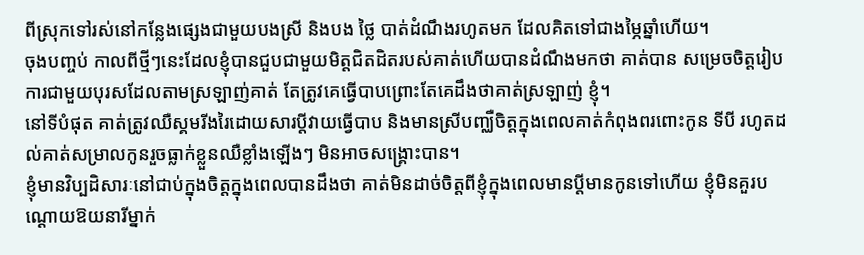ពីស្រុកទៅរស់នៅកន្លែងផ្សេងជាមួយបងស្រី និងបង ថ្លៃ បាត់ដំណឹងរហូតមក ដែលគិតទៅជាងម្ភៃឆ្នាំហើយ។
ចុងបញ្ចប់ កាលពីថ្មីៗនេះដែលខ្ញុំបានជួបជាមួយមិត្តជិតដិតរបស់គាត់ហើយបានដំណឹងមកថា គាត់បាន សម្រេចចិត្តរៀបការជាមួយបុរសដែលតាមស្រឡាញ់គាត់ តែត្រូវគេធ្វើបាបព្រោះតែគេដឹងថាគាត់ស្រឡាញ់ ខ្ញុំ។
នៅទីបំផុត គាត់ត្រូវឈឺស្គមរីងរៃដោយសារប្តីវាយធ្វើបាប និងមានស្រីបញ្ឈឺចិត្តក្នុងពេលគាត់កំពុងពរពោះកូន ទីបី រហូតដល់គាត់សម្រាលកូនរួចធ្លាក់ខ្លួនឈឺខ្លាំងឡើងៗ មិនអាចសង្រ្គោះបាន។
ខ្ញុំមានវិប្បដិសារៈនៅជាប់ក្នុងចិត្តក្នុងពេលបានដឹងថា គាត់មិនដាច់ចិត្តពីខ្ញុំក្នុងពេលមានប្តីមានកូនទៅហើយ ខ្ញុំមិនគួរបណ្តោយឱយនារីម្នាក់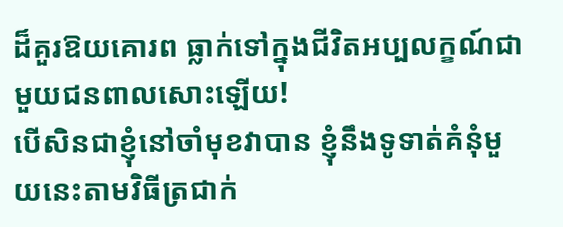ដ៏គួរឱយគោរព ធ្លាក់ទៅក្នុងជីវិតអប្បលក្ខណ៍ជាមួយជនពាលសោះឡើយ!
បើសិនជាខ្ញុំនៅចាំមុខវាបាន ខ្ញុំនឹងទូទាត់គំនុំមួយនេះតាមវិធីត្រជាក់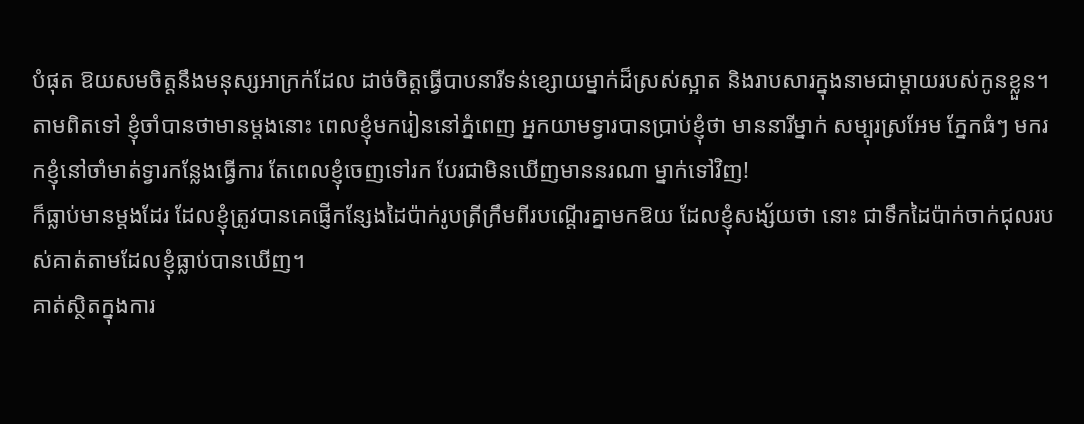បំផុត ឱយសមចិត្តនឹងមនុស្សអាក្រក់ដែល ដាច់ចិត្តធ្វើបាបនារីទន់ខ្សោយម្នាក់ដ៏ស្រស់ស្អាត និងរាបសារក្នុងនាមជាម្តាយរបស់កូនខ្លួន។
តាមពិតទៅ ខ្ញុំចាំបានថាមានម្តងនោះ ពេលខ្ញុំមករៀននៅភ្នំពេញ អ្នកយាមទ្វារបានប្រាប់ខ្ញុំថា មាននារីម្នាក់ សម្បុរស្រអែម ភ្នែកធំៗ មករកខ្ញុំនៅចាំមាត់ទ្វារកន្លែងធ្វើការ តែពេលខ្ញុំចេញទៅរក បែរជាមិនឃើញមាននរណា ម្នាក់ទៅវិញ!
ក៏ធ្លាប់មានម្តងដែរ ដែលខ្ញុំត្រូវបានគេផ្ញើកន្សែងដៃប៉ាក់រូបត្រីក្រឹមពីរបណ្តើរគ្នាមកឱយ ដែលខ្ញុំសង្ស័យថា នោះ ជាទឹកដៃប៉ាក់ចាក់ជុលរបស់គាត់តាមដែលខ្ញុំធ្លាប់បានឃើញ។
គាត់ស្ថិតក្នុងការ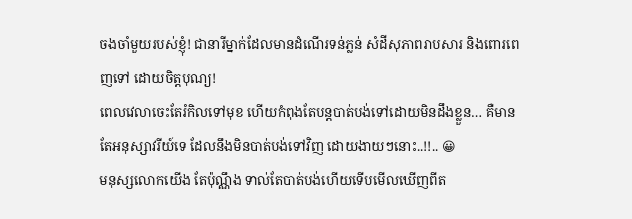ចងចាំមួយរបស់ខ្ញុំ! ជានារីម្នាក់ដែលមានដំណើរទន់ភ្លន់ សំដីសុភាពរាបសារ និងពោរពេញទៅ ដោយចិត្តបុណ្យ!
ពេលវេលាចេះតែរំកិលទៅមុខ ហើយកំពុងតែបន្តបាត់បង់ទៅដោយមិនដឹងខ្លួន… គឺមានតែអនុស្សាវរីយ៍ទេ ដែលនឹងមិនបាត់បង់ទៅវិញ ដោយងាយៗនោះ..!!.. 😀
មនុស្សលោកយើង តែប៉ុណ្ណឹង ទាល់តែបាត់បង់ហើយទើបមើលឃើញពីត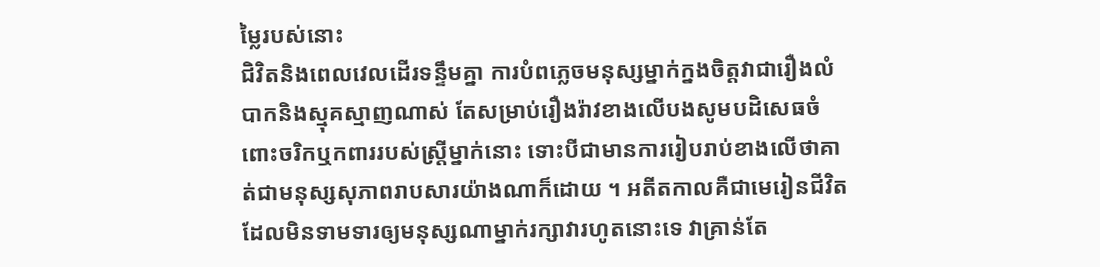ម្លៃរបស់នោះ
ជិវិតនិងពេលវេលដើរទន្ទឹមគ្នា ការបំពភ្លេចមនុស្សម្នាក់ក្នងចិត្តវាជារឿងលំបាកនិងស្មុគស្មាញណាស់ តែសម្រាប់រឿងរ៉ាវខាងលើបងសូមបដិសេធចំពោះចរិកឬកពាររបស់ស្រ្តីម្នាក់នោះ ទោះបីជាមានការរៀបរាប់ខាងលើថាគាត់ជាមនុស្សសុភាពរាបសារយ៉ាងណាក៏ដោយ ។ អតីតកាលគឺជាមេរៀនជីវិត ដែលមិនទាមទារឲ្យមនុស្សណាម្នាក់រក្សាវារហូតនោះទេ វាគ្រាន់តែ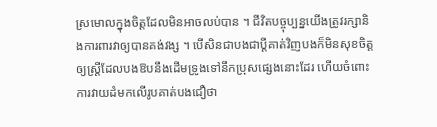ស្រមោលក្នុងចិត្តដែលមិនអាចលប់បាន ។ ជីវិតបច្ចុប្បន្នយើងត្រូវរក្សានិងការពារវាឲ្យបានគង់វង្ស ។ បើសិនជាបងជាប្តីគាត់វិញបងក៏មិនសុខចិត្តឲ្យស្រ្តីដែលបងឱបនឹងដើមទ្រូងទៅនឹកប្រុសផ្សេងនោះដែរ ហើយចំពោះការវាយដំមកលើរូបគាត់បងជឿថា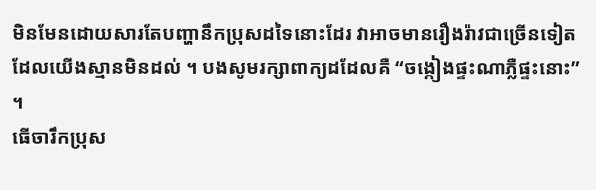មិនមែនដោយសារតែបញ្ហានឹកប្រុសដទៃនោះដែរ វាអាចមានរឿងរ៉ាវជាច្រើនទៀតដែលយើងស្មានមិនដល់ ។ បងសូមរក្សាពាក្យដដែលគឺ “ចង្កៀងផ្ទះណាភ្លឺផ្ទះនោះ” ។
ធើចារឹកប្រុស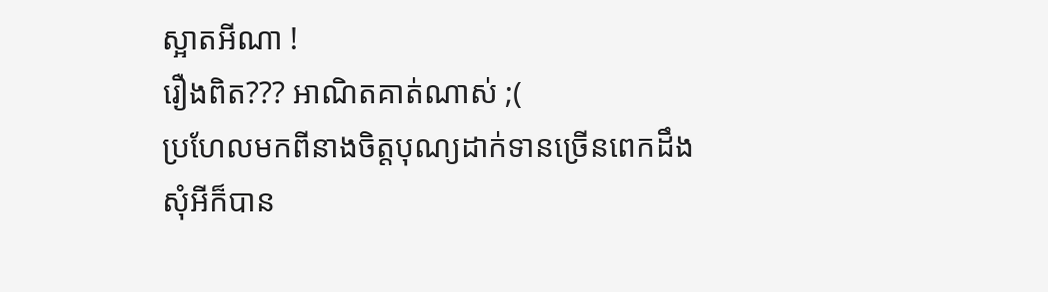ស្អាតអីណា !
រឿងពិត??? អាណិតគាត់ណាស់ ;(
ប្រហែលមកពីនាងចិត្តបុណ្យដាក់ទានច្រើនពេកដឹង
សុំអីក៏បាន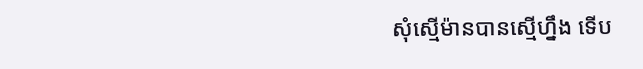សុំស្មើម៉ានបានស្មើហ្នឹង ទើប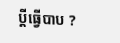ប្តីធ្វើបាប ?